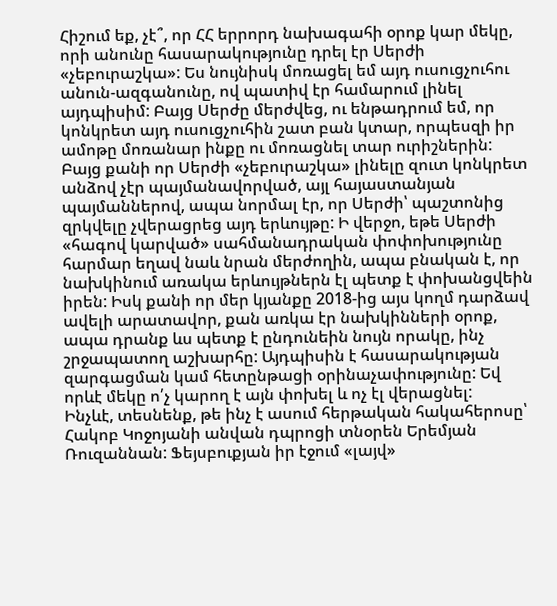Հիշում եք, չէ՞, որ ՀՀ երրորդ նախագահի օրոք կար մեկը, որի անունը հասարակությունը դրել էր Սերժի «չեբուրաշկա»: Ես նույնիսկ մոռացել եմ այդ ուսուցչուհու անուն-ազգանունը, ով պատիվ էր համարում լինել այդպիսիմ: Բայց Սերժը մերժվեց, ու ենթադրում եմ, որ կոնկրետ այդ ուսուցչուհին շատ բան կտար, որպեսզի իր ամոթը մոռանար ինքը ու մոռացնել տար ուրիշներին: Բայց քանի որ Սերժի «չեբուրաշկա» լինելը զուտ կոնկրետ անձով չէր պայմանավորված, այլ հայաստանյան պայմաններով, ապա նորմալ էր, որ Սերժի՝ պաշտոնից զրկվելը չվերացրեց այդ երևույթը: Ի վերջո, եթե Սերժի «հագով կարված» սահմանադրական փոփոխությունը հարմար եղավ նաև նրան մերժողին, ապա բնական է, որ նախկինում առակա երևույթներն էլ պետք է փոխանցվեին իրեն: Իսկ քանի որ մեր կյանքը 2018-ից այս կողմ դարձավ ավելի արատավոր, քան առկա էր նախկինների օրոք, ապա դրանք ևս պետք է ընդունեին նույն որակը, ինչ շրջապատող աշխարհը: Այդպիսին է հասարակության զարգացման կամ հետընթացի օրինաչափությունը: Եվ որևէ մեկը ո՛չ կարող է այն փոխել և ոչ էլ վերացնել:
Ինչևէ, տեսնենք, թե ինչ է ասում հերթական հակահերոսը՝ Հակոբ Կոջոյանի անվան դպրոցի տնօրեն Երեմյան Ռուզաննան: Ֆեյսբուքյան իր էջում «լայվ»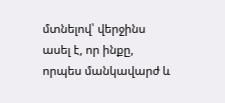մտնելով՝ վերջինս ասել է, որ ինքը, որպես մանկավարժ և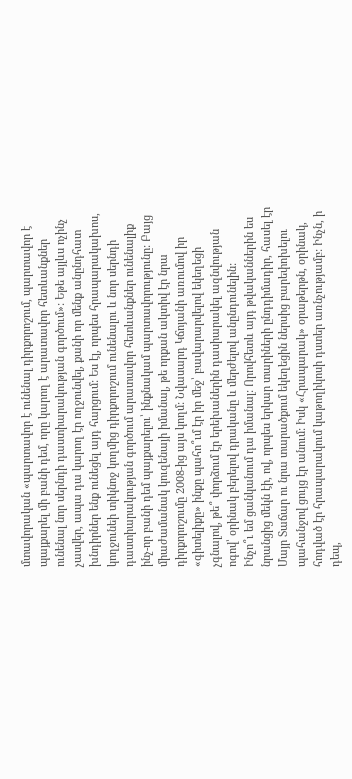մտավորական «պարտավոր է ունենալ դիրքորոշում, պարտավոր է պայքարել մի բանի դեմ, որը կարող է արատավոր հետևանքներ ունենալ նոր սերնդի դաստիարակության գործում»: Եթե այլևս ոչինչ չասվեր, ապա դա կարող էր ողջունվել, քանի որ մենք անընդհատ խնդիրներ ենք ունեցել այդ հարցում: Ես էլ, որպես հրապարակախոս, կողջունեի տիկնոջ կողմից դիրքորոշում ունենալու և նոր սերնդի դաստիարակության գործում արատավոր հետևանքներ ունենալիք ինչ-որ բանի դեմ պայքարելու՝ ինքնակամ պարտավորությունը: Բայց միաժամանակ կուզենայի իմանալ, թե որքան ակտիվ էր նրա դիրքորոշումը 2008-ից այս կողմ: Նվասարդ Կճոյանի առումով իր «գիտելիքը» ինքը պահո՞ւմ էր իր մեջ՝ բավարարվելով եկեղեցի չգնալով, թե՞ փորձում էր երեխաներին դասիարակել ազնվության ոգով՝ օրինակ բերելով դրականը և մերժելով անընդունելին:
Ինչո՞ւ եմ ցանկանում դա իմանալ: Որովհետև այդ թվականներին ես նրանցից մեկն էի, ով, որպես երկար տարիների ընդդիմադիր, հասել էր Մայր Տաճար ու նրա տարածքում եկեղեցին ներսից բարեփոխելու պահանջով ցույց էր անում: Իսկ «Հրապարակ» օրաթերթն, օրինակ, հոդված էր հրապարակում կաթողիկոսի դստեր առնչությամբ: Ինչն, ի դեպ,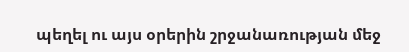պեղել ու այս օրերին շրջանառության մեջ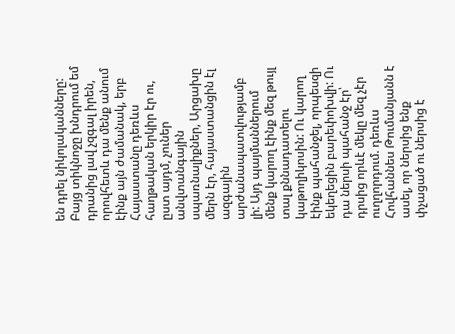են դրել նիկոլականները: Բայց տիկնոջը խնդրում եմ դրանից լավ չզգալ իրեն, որովհետև դա մենք անում էինք այն ժամանակ, երբ Հայաստանը դեռևս հաղթական երկիր էր ու, ըստ այդմ, չուներ անվտանգային սպառնալիքներ, Արցախը մերն էր, հայաստանցին էլ ազգային արժանապատվությամբ լի: Այդ պայմաններում մենք կարող էինք մեզ թույլ տալ քննադատելու կաթողիկոսին: Ու կարող էինք պահանջել, որպեսզի եկեղեցին բարեփոխվի: Ու դա ներսի պահանջ էր՝ դրսից որևէ մեկը մեզ չէր ուղղորդում. դեռևս Հովհաննես Թումանյանն է ասել, որ ներսից ենք փչացած ու ներսից է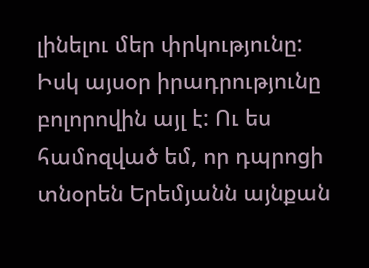լինելու մեր փրկությունը:
Իսկ այսօր իրադրությունը բոլորովին այլ է: Ու ես համոզված եմ, որ դպրոցի տնօրեն Երեմյանն այնքան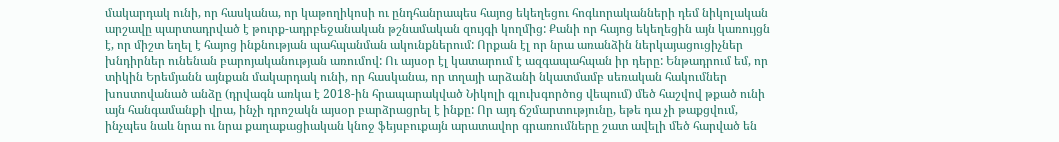մակարդակ ունի, որ հասկանա, որ կաթողիկոսի ու ընդհանրապես հայոց եկեղեցու հոգևորականների դեմ նիկոլական արշավը պարտադրված է թուրք-ադրբեջանական թշնամական զույգի կողմից: Քանի որ հայոց եկեղեցին այն կառույցն է, որ միշտ եղել է հայոց ինքնության պահպանման ակունքներում: Որքան էլ որ նրա առանձին ներկայացուցիչներ խնդիրներ ունենան բարոյականության առումով: Ու այսօր էլ կատարում է ազգապահպան իր դերը: Ենթադրում եմ, որ տիկին Երեմյանն այնքան մակարդակ ունի, որ հասկանա, որ տղայի արձանի նկատմամբ սեռական հակումներ խոստովանած անձը (դրվագն առկա է 2018-ին հրապարակված Նիկոլի գլուխգործոց վեպում) մեծ հաշվով թքած ունի այն հանգամանքի վրա, ինչի դրոշակն այսօր բարձրացրել է ինքը: Որ այդ ճշմարտությունը, եթե դա չի թաքցվում, ինչպես նաև նրա ու նրա քաղաքացիական կնոջ ֆեյսբուքայն արատավոր գրառումները շատ ավելի մեծ հարված են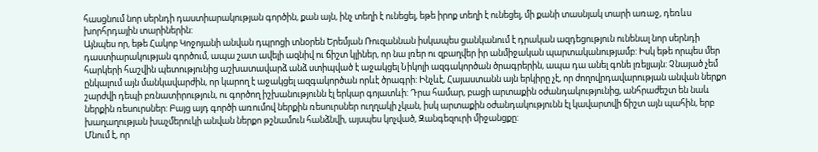հասցնում նոր սերնդի դաստիարակության գործին, քան այն, ինչ տեղի է ունեցել, եթե իրոք տեղի է ունեցել, մի քանի տասնյակ տարի առաջ, դեռևս խորհրդային տարիներին:
Այնպես որ, եթե Հակոբ Կոջոյանի անվան դպրոցի տնօրեն Երեմյան Ռուզաննան իսկապես ցանկանում է դրական ազդեցություն ունենալ նոր սերնդի դաստիարակության գործում, ապա շատ ավելի ազնիվ ու ճիշտ կլիներ, որ նա լռեր ու զբաղվեր իր անմիջական պարտականությամբ: Իսկ եթե որպես մեր հարկերի հաշվին պետությունից աշխատավարձ անձ ստիպված է աջակցել Նիկոլի ազգակործան ծրագրերին, ապա դա անել գոնե լռելյայն: Չնայած չեմ ընկալում այն մանկավարժին, որ կարող է աջակցել ազգակործան որևէ ծրագրի: Ինչևէ, Հայաստանն այն երկիրը չէ, որ ժողովրդավարության անվան ներքո շարժվի դեպի բռնատիրություն, ու գործող իշխանությունն էլ երկար գոյատևի: Դրա համար, բացի արտաքին օժանդակությունից, անհրաժեշտ են նաև ներքին ռեսուրսներ: Բայց այդ գործի առումով ներքին ռեսուրսներ ուղղակի չկան, իսկ արտաքին օժանդակությունն էլ կավարտվի ճիշտ այն պահին, երբ խաղաղության խաչմերուկի անվան ներքո թշնամուն հանձնվի, այսպես կոչված, Զանգեզուրի միջանցքը:
Մնում է, որ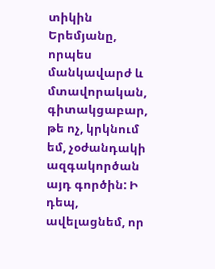տիկին Երեմյանը, որպես մանկավարժ և մտավորական, գիտակցաբար, թե ոչ, կրկնում եմ, չօժանդակի ազգակործան այդ գործին: Ի դեպ, ավելացնեմ, որ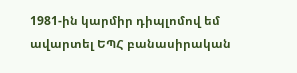1981-ին կարմիր դիպլոմով եմ ավարտել ԵՊՀ բանասիրական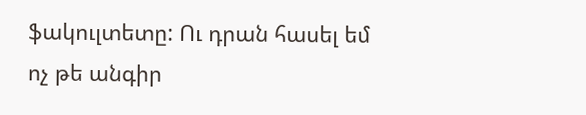ֆակուլտետը: Ու դրան հասել եմ ոչ թե անգիր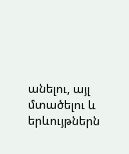անելու, այլ մտածելու և երևույթներն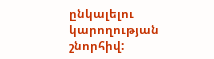ընկալելու կարողության շնորհիվ: